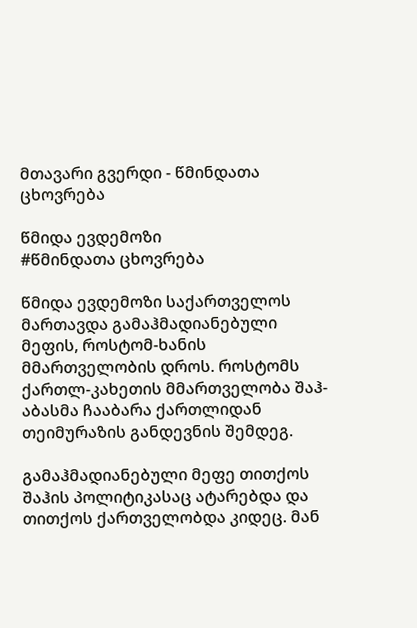მთავარი გვერდი - წმინდათა ცხოვრება

წმიდა ევდემოზი
#წმინდათა ცხოვრება

წმიდა ევდემოზი საქართველოს მართავდა გამაჰმადიანებული მეფის, როსტომ-ხანის მმართველობის დროს. როსტომს ქართლ-კახეთის მმართველობა შაჰ-აბასმა ჩააბარა ქართლიდან თეიმურაზის განდევნის შემდეგ.

გამაჰმადიანებული მეფე თითქოს შაჰის პოლიტიკასაც ატარებდა და თითქოს ქართველობდა კიდეც. მან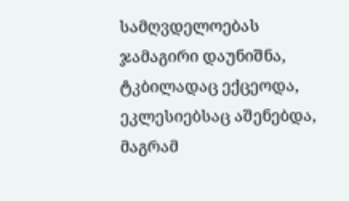სამღვდელოებას ჯამაგირი დაუნიშნა, ტკბილადაც ექცეოდა, ეკლესიებსაც აშენებდა, მაგრამ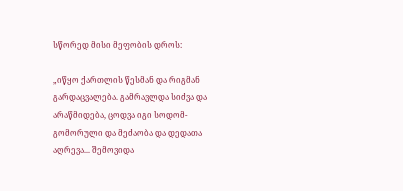სწორედ მისი მეფობის დროს:

„იწყო ქართლის წესმან და რიგმან გარდაცვალება. გამრავლდა სიძვა და არაწმიდება, ცოდვა იგი სოდომ-გომორული და მეძაობა და დედათა აღრევა... შემოვიდა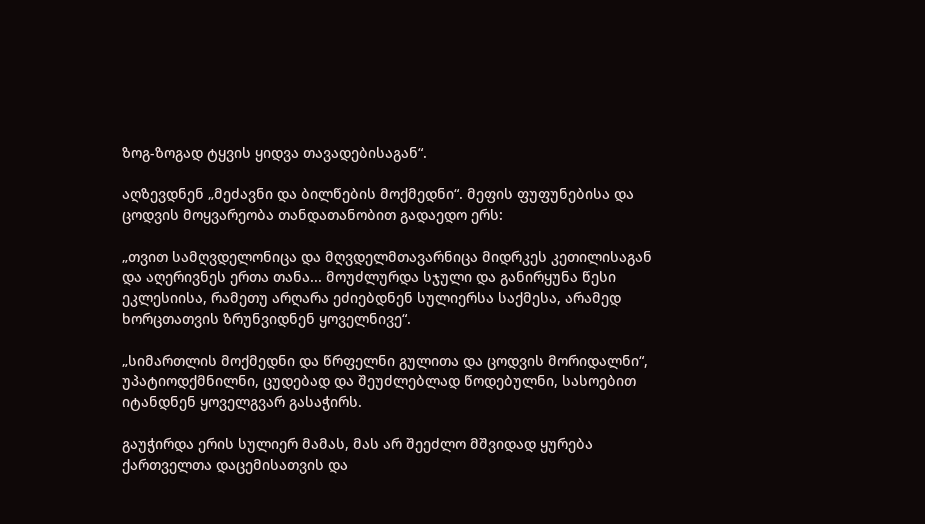ზოგ-ზოგად ტყვის ყიდვა თავადებისაგან“.

აღზევდნენ „მეძავნი და ბილწების მოქმედნი“. მეფის ფუფუნებისა და ცოდვის მოყვარეობა თანდათანობით გადაედო ერს:

„თვით სამღვდელონიცა და მღვდელმთავარნიცა მიდრკეს კეთილისაგან და აღერივნეს ერთა თანა... მოუძლურდა სჯული და განირყუნა წესი ეკლესიისა, რამეთუ არღარა ეძიებდნენ სულიერსა საქმესა, არამედ ხორცთათვის ზრუნვიდნენ ყოველნივე“.

„სიმართლის მოქმედნი და წრფელნი გულითა და ცოდვის მორიდალნი“, უპატიოდქმნილნი, ცუდებად და შეუძლებლად წოდებულნი, სასოებით იტანდნენ ყოველგვარ გასაჭირს.

გაუჭირდა ერის სულიერ მამას, მას არ შეეძლო მშვიდად ყურება ქართველთა დაცემისათვის და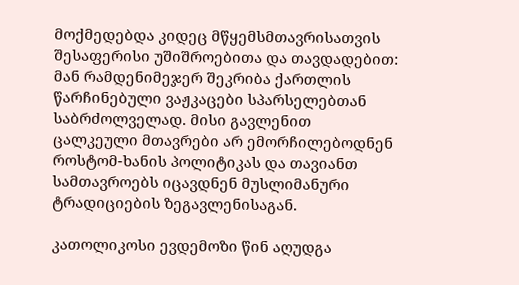მოქმედებდა კიდეც მწყემსმთავრისათვის შესაფერისი უშიშროებითა და თავდადებით: მან რამდენიმეჯერ შეკრიბა ქართლის წარჩინებული ვაჟკაცები სპარსელებთან საბრძოლველად. მისი გავლენით ცალკეული მთავრები არ ემორჩილებოდნენ როსტომ-ხანის პოლიტიკას და თავიანთ სამთავროებს იცავდნენ მუსლიმანური ტრადიციების ზეგავლენისაგან.

კათოლიკოსი ევდემოზი წინ აღუდგა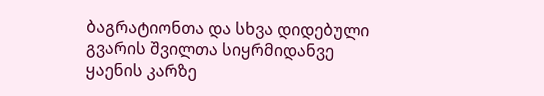ბაგრატიონთა და სხვა დიდებული გვარის შვილთა სიყრმიდანვე ყაენის კარზე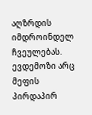აღზრდის იმდროინდელ ჩვეულებას. ევდემოზი არც მეფის პირდაპირ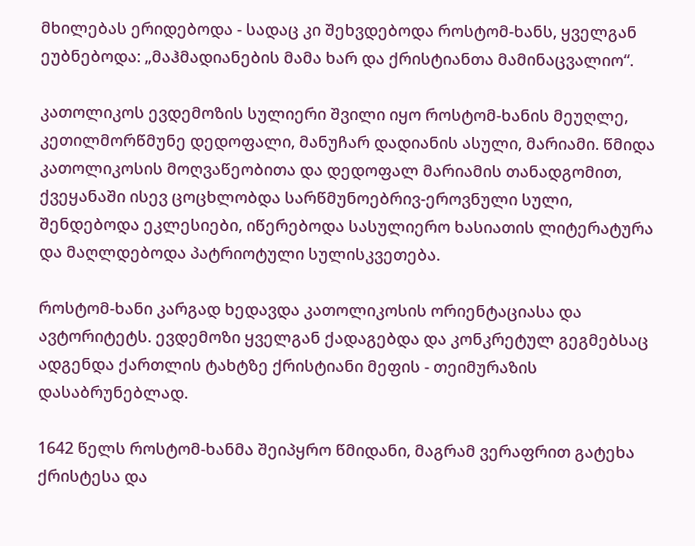მხილებას ერიდებოდა - სადაც კი შეხვდებოდა როსტომ-ხანს, ყველგან ეუბნებოდა: „მაჰმადიანების მამა ხარ და ქრისტიანთა მამინაცვალიო“.

კათოლიკოს ევდემოზის სულიერი შვილი იყო როსტომ-ხანის მეუღლე, კეთილმორწმუნე დედოფალი, მანუჩარ დადიანის ასული, მარიამი. წმიდა კათოლიკოსის მოღვაწეობითა და დედოფალ მარიამის თანადგომით, ქვეყანაში ისევ ცოცხლობდა სარწმუნოებრივ-ეროვნული სული, შენდებოდა ეკლესიები, იწერებოდა სასულიერო ხასიათის ლიტერატურა და მაღლდებოდა პატრიოტული სულისკვეთება.

როსტომ-ხანი კარგად ხედავდა კათოლიკოსის ორიენტაციასა და ავტორიტეტს. ევდემოზი ყველგან ქადაგებდა და კონკრეტულ გეგმებსაც ადგენდა ქართლის ტახტზე ქრისტიანი მეფის - თეიმურაზის დასაბრუნებლად.

1642 წელს როსტომ-ხანმა შეიპყრო წმიდანი, მაგრამ ვერაფრით გატეხა ქრისტესა და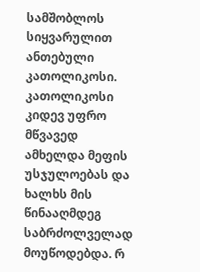სამშობლოს სიყვარულით ანთებული კათოლიკოსი. კათოლიკოსი კიდევ უფრო მწვავედ ამხელდა მეფის უსჯულოებას და ხალხს მის წინააღმდეგ საბრძოლველად მოუწოდებდა. რ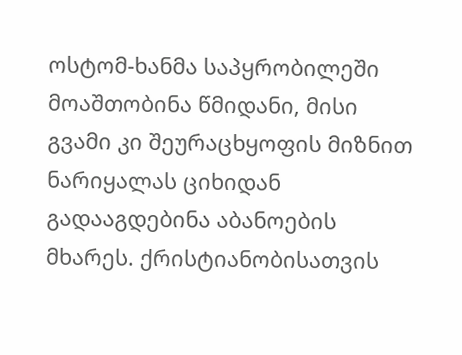ოსტომ-ხანმა საპყრობილეში მოაშთობინა წმიდანი, მისი გვამი კი შეურაცხყოფის მიზნით ნარიყალას ციხიდან გადააგდებინა აბანოების მხარეს. ქრისტიანობისათვის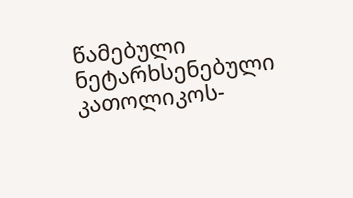წამებული ნეტარხსენებული კათოლიკოს-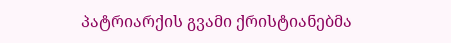პატრიარქის გვამი ქრისტიანებმა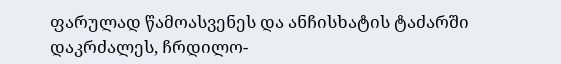ფარულად წამოასვენეს და ანჩისხატის ტაძარში დაკრძალეს, ჩრდილო-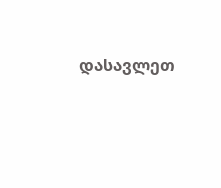დასავლეთ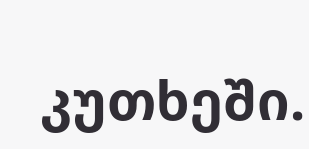კუთხეში.